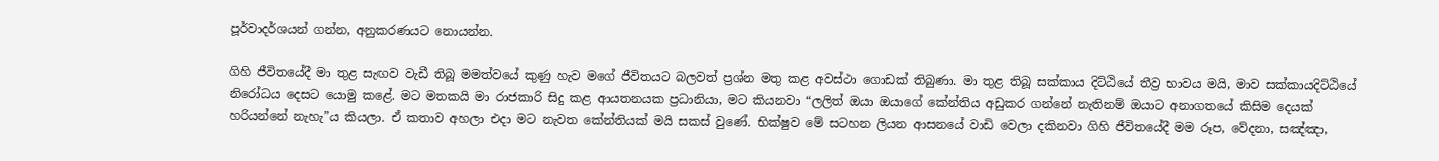පූර්වාදර්ශයන් ගන්න, අනුකරණයට නොයන්න.

ගිහි ජීවිතයේදී මා තුළ සැඟව වැඩී තිබූ මමත්වයේ කුණු හැව මගේ ජීවිතයට බලවත් ප්‍රශ්න මතු කළ අවස්ථා ගොඩක් තිබුණා. මා තුළ තිබූ සක්කාය දිට්ඨියේ තීව්‍ර භාවය මයි, මාව සක්කායදිට්ඨියේ නිරෝධය දෙසට යොමු කළේ. මට මතකයි මා රාජකාරි සිදු කළ ආයතනයක ප්‍රධානියා, මට කියනවා “ලලිත් ඔයා ඔයාගේ කේන්තිය අඩුකර ගන්නේ නැතිනම් ඔයාට අනාගතයේ කිසිම දෙයක් හරියන්නේ නැහැ”ය කියලා. ඒ කතාව අහලා එදා මට නැවත කේන්තියක් මයි සකස් වුණේ. භික්ෂුව මේ සටහන ලියන ආසනයේ වාඩි වෙලා දකිනවා ගිහි ජීවිතයේදී මම රූප, වේදනා, සඤ්ඤා,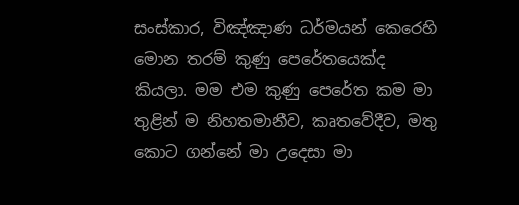සංස්කාර, විඤ්ඤාණ ධර්මයන් කෙරෙහි මොන තරම් කුණු පෙරේතයෙක්ද කියලා. මම එම කුණු පෙරේත කම මා තුළින් ම නිහතමානීව, කෘතවේදීව, මතු කොට ගන්නේ මා උදෙසා මා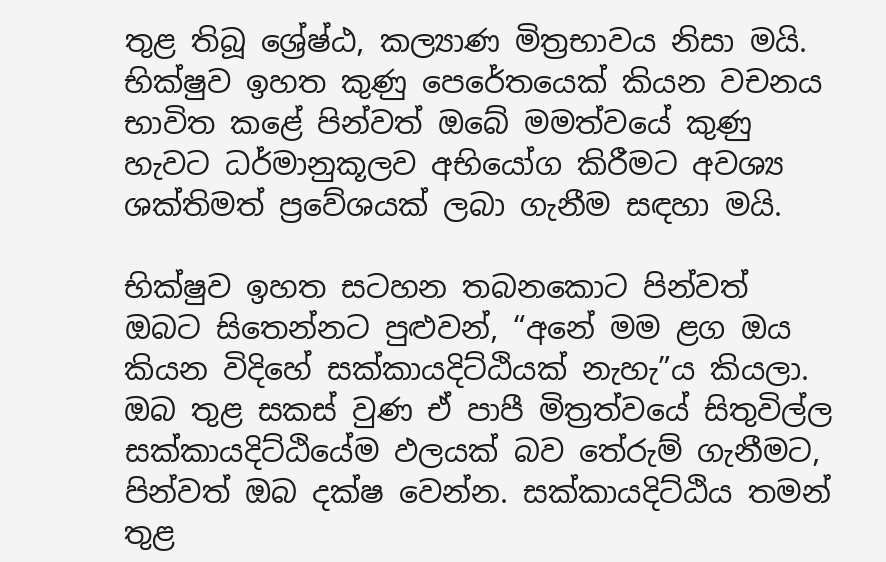තුළ තිබූ ශ්‍රේෂ්ඨ, කල්‍යාණ මිත්‍රභාවය නිසා මයි. භික්ෂුව ඉහත කුණු පෙරේතයෙක් කියන වචනය භාවිත කළේ පින්වත් ඔබේ මමත්වයේ කුණු හැවට ධර්මානුකූලව අභියෝග කිරීමට අවශ්‍ය ශක්තිමත් ප්‍රවේශයක් ලබා ගැනීම සඳහා මයි.

භික්ෂුව ඉහත සටහන තබනකොට පින්වත් ඔබට සිතෙන්නට පුළුවන්, “අනේ මම ළග ඔය කියන විදිහේ සක්කායදිට්ඨියක් නැහැ”ය කියලා. ඔබ තුළ සකස් වුණ ඒ පාපී මිත්‍රත්වයේ සිතුවිල්ල සක්කායදිට්ඨියේම ඵලයක් බව තේරුම් ගැනීමට,
පින්වත් ඔබ දක්ෂ වෙන්න. සක්කායදිට්ඨිය තමන් තුළ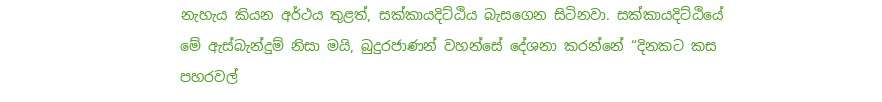නැහැය කියන අර්ථය තුළත්, සක්කායදිට්ඨිය බැසගෙන සිටිනවා. සක්කායදිට්ඨියේ මේ ඇස්බැන්දුම් නිසා මයි, බුදුරජාණන් වහන්සේ දේශනා කරන්නේ “දිනකට කස පහරවල්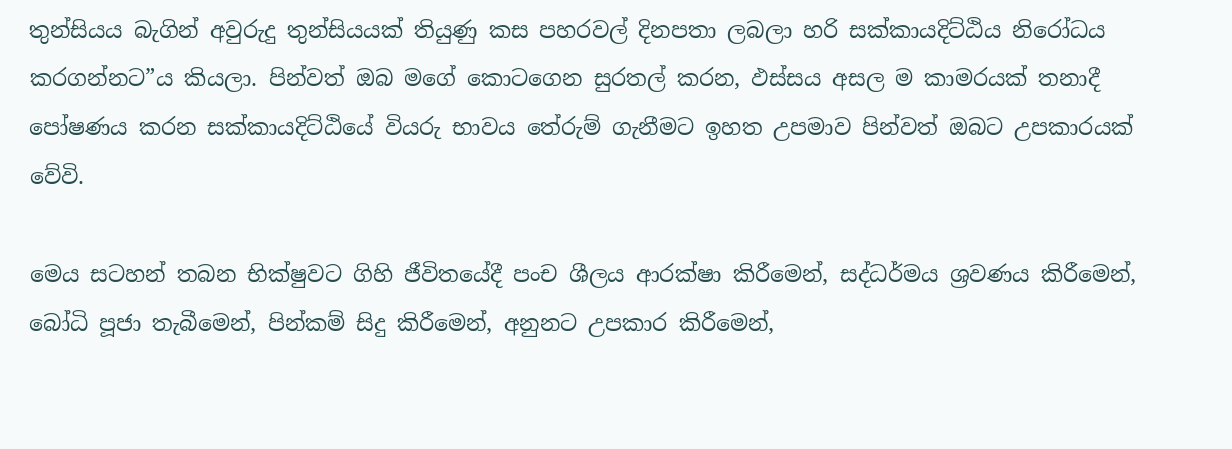තුන්සියය බැගින් අවුරුදු තුන්සියයක් තියුණු කස පහරවල් දිනපතා ලබලා හරි සක්කායදිට්ඨිය නිරෝධය කරගන්නට”ය කියලා. පින්වත් ඔබ මගේ කොටගෙන සුරතල් කරන, ඵස්සය අසල ම කාමරයක් තනාදී පෝෂණය කරන සක්කායදිට්ඨියේ වියරු භාවය තේරුම් ගැනීමට ඉහත උපමාව පින්වත් ඔබට උපකාරයක් වේවි.

මෙය සටහන් තබන භික්ෂුවට ගිහි ජීවිතයේදී පංච ශීලය ආරක්ෂා කිරීමෙන්, සද්ධර්මය ශ්‍රවණය කිරීමෙන්, බෝධි පූජා තැබීමෙන්, පින්කම් සිදු කිරීමෙන්, අනුනට උපකාර කිරීමෙන්,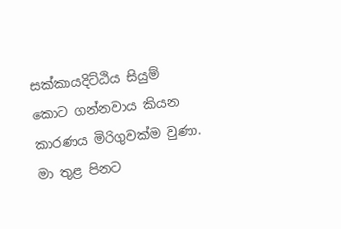සක්කායදිට්ඨිය සියුම් කොට ගන්නවාය කියන කාරණය මිරිගුවක්ම වුණා. මා තුළ පිනට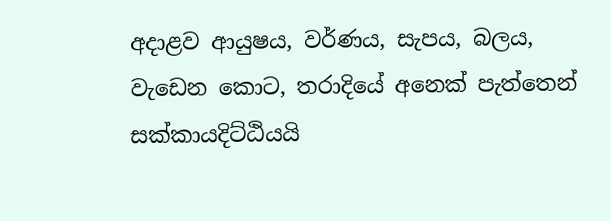අදාළව ආයුෂය, වර්ණය, සැපය, බලය, වැඩෙන කොට, තරාදියේ අනෙක් පැත්තෙන් සක්කායදිට්ඨියයි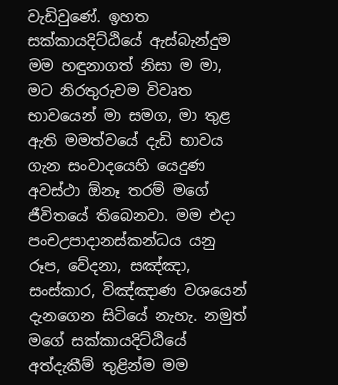වැඩිවුණේ. ඉහත සක්කායදිට්ඨියේ ඇස්බැන්දුම මම හඳුනාගත් නිසා ම මා, මට නිරතුරුවම විවෘත භාවයෙන් මා සමග, මා තුළ ඇති මමත්වයේ දැඩි භාවය ගැන සංවාදයෙහි යෙදුණ අවස්ථා ඕනෑ තරම් මගේ ජීවිතයේ තිබෙනවා. මම එදා පංචඋපාදානස්කන්ධය යනු රූප, වේදනා, සඤ්ඤා, සංස්කාර, විඤ්ඤාණ වශයෙන් දැනගෙන සිටියේ නැහැ. නමුත් මගේ සක්කායදිට්ඨියේ අත්දැකීම් තුළින්ම මම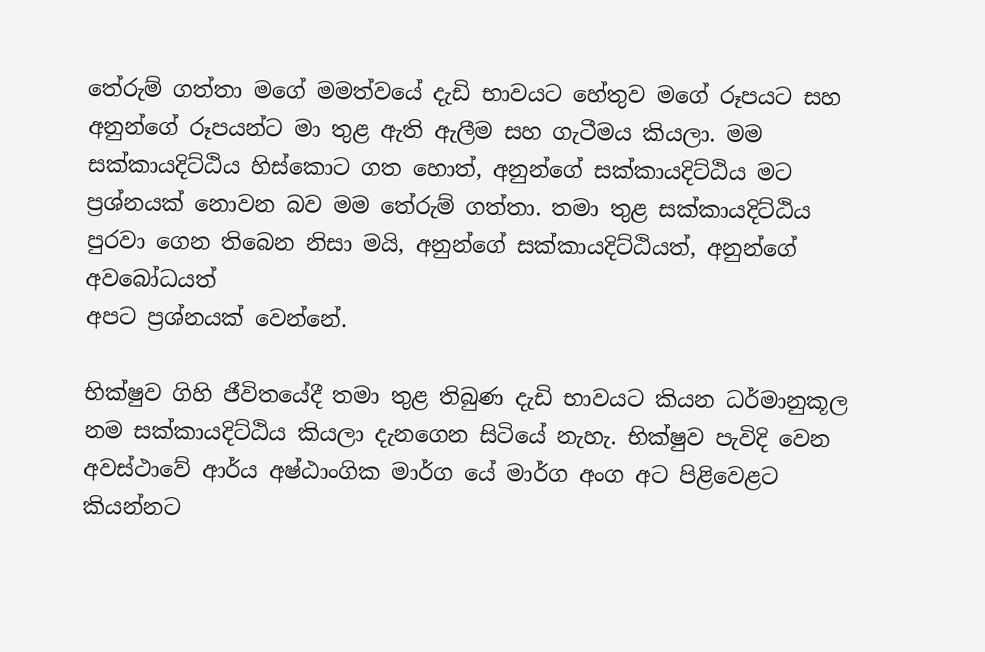තේරුම් ගත්තා මගේ මමත්වයේ දැඩි භාවයට හේතුව මගේ රූපයට සහ අනුන්ගේ රූපයන්ට මා තුළ ඇති ඇලීම සහ ගැටීමය කියලා. මම සක්කායදිට්ඨිය හිස්කොට ගත හොත්, අනුන්ගේ සක්කායදිට්ඨිය මට ප්‍රශ්නයක් නොවන බව මම තේරුම් ගත්තා. තමා තුළ සක්කායදිට්ඨිය පුරවා ගෙන තිබෙන නිසා මයි, අනුන්ගේ සක්කායදිට්ඨියත්, අනුන්ගේ අවබෝධයත්
අපට ප්‍රශ්නයක් වෙන්නේ.

භික්ෂුව ගිහි ජීවිතයේදී තමා තුළ තිබුණ දැඩි භාවයට කියන ධර්මානුකූල නම සක්කායදිට්ඨිය කියලා දැනගෙන සිටියේ නැහැ. භික්ෂුව පැවිදි වෙන අවස්ථාවේ ආර්ය අෂ්ඨාංගික මාර්ග යේ මාර්ග අංග අට පිළිවෙළට කියන්නට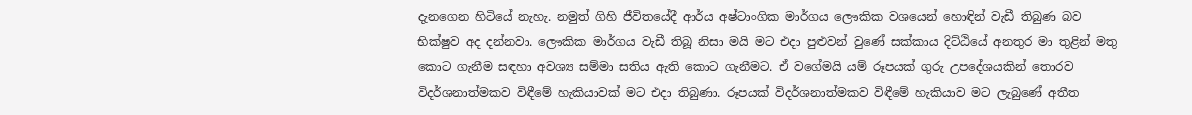දැනගෙන හිටියේ නැහැ. නමුත් ගිහි ජීවිතයේදී ආර්ය අෂ්ටාංගික මාර්ගය ලෞකික වශයෙන් හොඳින් වැඩී තිබුණ බව භික්ෂුව අද දන්නවා. ලෞකික මාර්ගය වැඩී තිබූ නිසා මයි මට එදා පුළුවන් වුණේ සක්කාය දිට්ඨියේ අනතුර මා තුළින් මතු කොට ගැනීම සඳහා අවශ්‍ය සම්මා සතිය ඇති කොට ගැනීමට. ඒ වගේමයි යම් රූපයක් ගුරු උපදේශයකින් තොරව විදර්ශනාත්මකව විඳීමේ හැකියාවක් මට එදා තිබුණා. රූපයක් විදර්ශනාත්මකව විඳීමේ හැකියාව මට ලැබුණේ අතීත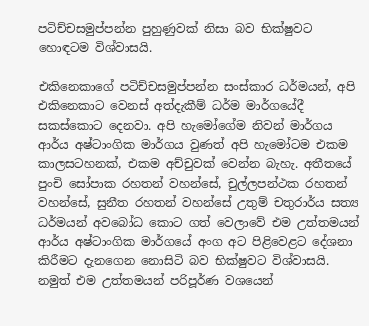පටිච්චසමුප්පන්න පුහුණුවක් නිසා බව භික්ෂුවට හොඳටම විශ්වාසයි.

එකිනෙකාගේ පටිච්චසමුප්පන්න සංස්කාර ධර්මයන්, අපි එකිනෙකාට වෙනස් අත්දැකීම් ධර්ම මාර්ගයේදී සකස්කොට දෙනවා. අපි හැමෝගේම නිවන් මාර්ගය ආර්ය අෂ්ටාංගික මාර්ගය වුණත් අපි හැමෝටම එකම කාලසටහනක්, එකම අච්චුවක් වෙන්න බැහැ. අතීතයේ පුංචි සෝපාක රහතන් වහන්සේ, චුල්ලපන්ථක රහතන් වහන්සේ, සුනීත රහතන් වහන්සේ උතුම් චතුරාර්ය සත්‍ය ධර්මයන් අවබෝධ කොට ගත් වෙලාවේ එම උත්තමයන් ආර්ය අෂ්ටාංගික මාර්ගයේ අංග අට පිළිවෙළට දේශනා කිරීමට දැනගෙන නොසිටි බව භික්ෂුවට විශ්වාසයි. නමුත් එම උත්තමයන් පරිපූර්ණ වශයෙන්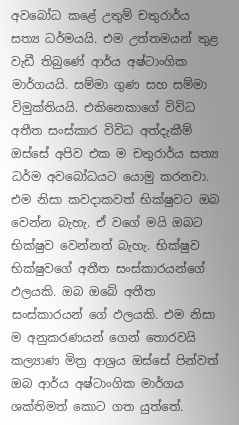අවබෝධ කළේ උතුම් චතුරාර්ය සත්‍ය ධර්මයයි. එම උත්තමයන් තුළ වැඩී තිබුණේ ආර්ය අෂ්ටාංගික මාර්ගයයි. සම්මා ගුණ සහ සම්මා විමුක්තියයි. එකිනෙකාගේ විවිධ අතීත සංස්කාර විවිධ අත්දැකීම් ඔස්සේ අපිව එක ම චතුරාර්ය සත්‍ය ධර්ම අවබෝධයට යොමු කරනවා. එම නිසා කවදාකවත් භික්ෂුවට ඔබ වෙන්න බැහැ. ඒ වගේ මයි ඔබට භික්ෂුව වෙන්නත් බැහැ. භික්ෂුව භික්ෂුවගේ අතීත සංස්කාරයන්ගේ ඵලයකි. ඔබ ඔබේ අතීත සංස්කාරයන් ගේ ඵලයකි. එම නිසා ම අනුකරණයන් ගෙන් තොරවයි කල්‍යාණ මිත්‍ර ආශ්‍රය ඔස්සේ පින්වත් ඔබ ආර්ය අෂ්ටාංගික මාර්ගය ශක්තිමත් කොට ගත යුත්තේ.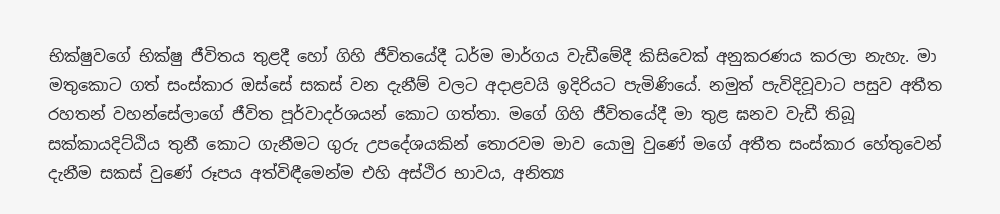භික්ෂුවගේ භික්ෂු ජීවිතය තුළදී හෝ ගිහි ජීවිතයේදී ධර්ම මාර්ගය වැඩීමේදී කිසිවෙක් අනුකරණය කරලා නැහැ. මා මතුකොට ගත් සංස්කාර ඔස්සේ සකස් වන දැනීම් වලට අදාළවයි ඉදිරියට පැමිණියේ. නමුත් පැවිදිවූවාට පසුව අතීත රහතන් වහන්සේලාගේ ජීවිත පූර්වාදර්ශයන් කොට ගත්තා. මගේ ගිහි ජීවිතයේදී මා තුළ ඝනව වැඩී තිබූ සක්කායදිට්ඨිය තුනී කොට ගැනීමට ගුරු උපදේශයකින් තොරවම මාව යොමු වුණේ මගේ අතීත සංස්කාර හේතුවෙන් දැනීම සකස් වුණේ රූපය අත්විඳීමෙන්ම එහි අස්ථිර භාවය, අනිත්‍ය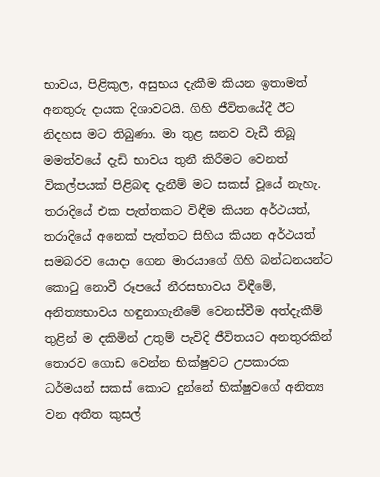භාවය, පිළිකුල, අසුභය දැකීම කියන ඉතාමත් අනතුරු දායක දිශාවටයි. ගිහි ජීවිතයේදී ඊට නිදහස මට තිබුණා. මා තුළ ඝනව වැඩී තිබූ මමත්වයේ දැඩි භාවය තුනී කිරීමට වෙනත් විකල්පයක් පිළිබඳ දැනීම් මට සකස් වූයේ නැහැ. තරාදියේ එක පැත්තකට විඳීම කියන අර්ථයත්, තරාදියේ අනෙක් පැත්තට සිහිය කියන අර්ථයත් සමබරව යොදා ගෙන මාරයාගේ ගිහි බන්ධනයන්ට කොටු නොවී රූපයේ නීරසභාවය විඳීමේ, අනිත්‍යභාවය හඳුනාගැනීමේ වෙනස්වීම අත්දැකීම් තුළින් ම දකිමින් උතුම් පැවිදි ජීවිතයට අනතුරකින් තොරව ගොඩ වෙන්න භික්ෂුවට උපකාරක ධර්මයන් සකස් කොට දුන්නේ භික්ෂුවගේ අනිත්‍ය වන අතීත කුසල්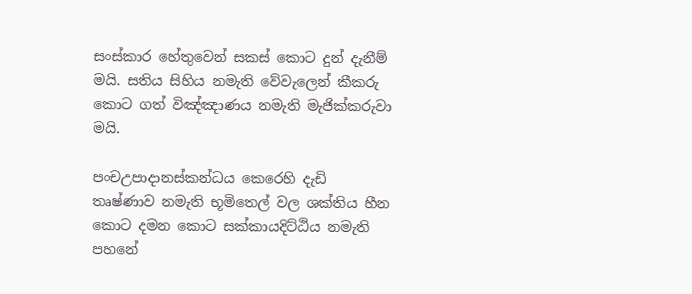සංස්කාර හේතුවෙන් සකස් කොට දුන් දැනීම් මයි. සතිය සිහිය නමැති වේවැලෙන් කීකරු කොට ගත් විඤ්ඤාණය නමැති මැජික්කරුවා මයි.

පංචඋපාදානස්කන්ධය කෙරෙහි දැඩි තෘෂ්ණාව නමැති භූමිතෙල් වල ශක්තිය හීන කොට දමන කොට සක්කායදිට්ඨිය නමැති පහනේ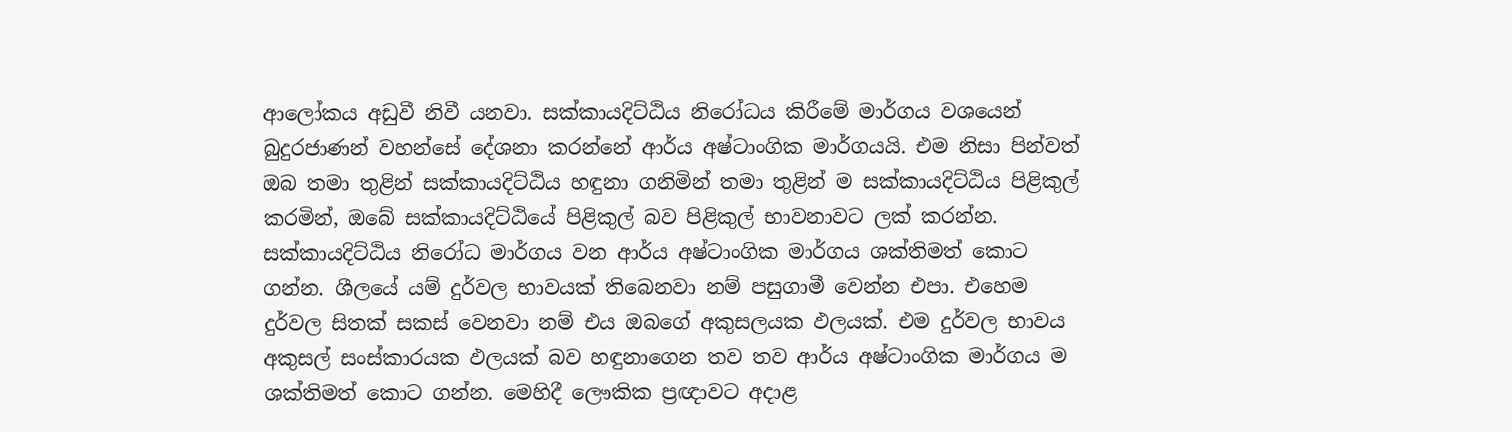ආලෝකය අඩුවී නිවී යනවා. සක්කායදිට්ඨිය නිරෝධය කිරීමේ මාර්ගය වශයෙන් බුදුරජාණන් වහන්සේ දේශනා කරන්නේ ආර්ය අෂ්ටාංගික මාර්ගයයි. එම නිසා පින්වත් ඔබ තමා තුළින් සක්කායදිට්ඨිය හඳුනා ගනිමින් තමා තුළින් ම සක්කායදිට්ඨිය පිළිකුල් කරමින්, ඔබේ සක්කායදිට්ඨියේ පිළිකුල් බව පිළිකුල් භාවනාවට ලක් කරන්න. සක්කායදිට්ඨිය නිරෝධ මාර්ගය වන ආර්ය අෂ්ටාංගික මාර්ගය ශක්තිමත් කොට ගන්න. ශීලයේ යම් දුර්වල භාවයක් තිබෙනවා නම් පසුගාමී වෙන්න එපා. එහෙම දුර්වල සිතක් සකස් වෙනවා නම් එය ඔබගේ අකුසලයක ඵලයක්. එම දුර්වල භාවය අකුසල් සංස්කාරයක ඵලයක් බව හඳුනාගෙන තව තව ආර්ය අෂ්ටාංගික මාර්ගය ම ශක්තිමත් කොට ගන්න. මෙහිදී ලෞකික ප්‍රඥාවට අදාළ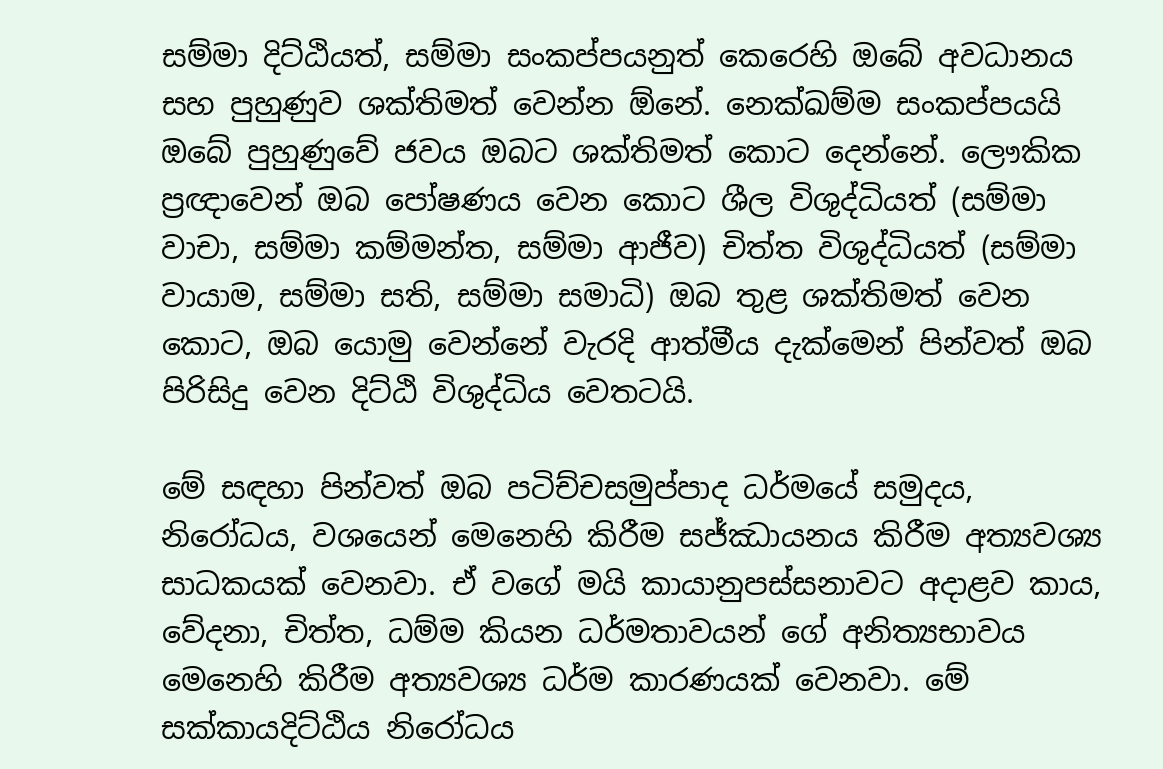සම්මා දිට්ඨියත්, සම්මා සංකප්පයනුත් කෙරෙහි ඔබේ අවධානය සහ පුහුණුව ශක්තිමත් වෙන්න ඕනේ. නෙක්ඛම්ම සංකප්පයයි ඔබේ පුහුණුවේ ජවය ඔබට ශක්තිමත් කොට දෙන්නේ. ලෞකික ප්‍රඥාවෙන් ඔබ පෝෂණය වෙන කොට ශීල විශුද්ධියත් (සම්මා වාචා, සම්මා කම්මන්ත, සම්මා ආජීව) චිත්ත විශුද්ධියත් (සම්මා වායාම, සම්මා සති, සම්මා සමාධි) ඔබ තුළ ශක්තිමත් වෙන කොට, ඔබ යොමු වෙන්නේ වැරදි ආත්මීය දැක්මෙන් පින්වත් ඔබ පිරිසිදු වෙන දිට්ඨි විශුද්ධිය වෙතටයි.

මේ සඳහා පින්වත් ඔබ පටිච්චසමුප්පාද ධර්මයේ සමුදය, නිරෝධය, වශයෙන් මෙනෙහි කිරීම සජ්ඣායනය කිරීම අත්‍යවශ්‍ය සාධකයක් වෙනවා. ඒ වගේ මයි කායානුපස්සනාවට අදාළව කාය, වේදනා, චිත්ත, ධම්ම කියන ධර්මතාවයන් ගේ අනිත්‍යභාවය මෙනෙහි කිරීම අත්‍යවශ්‍ය ධර්ම කාරණයක් වෙනවා. මේ සක්කායදිට්ඨිය නිරෝධය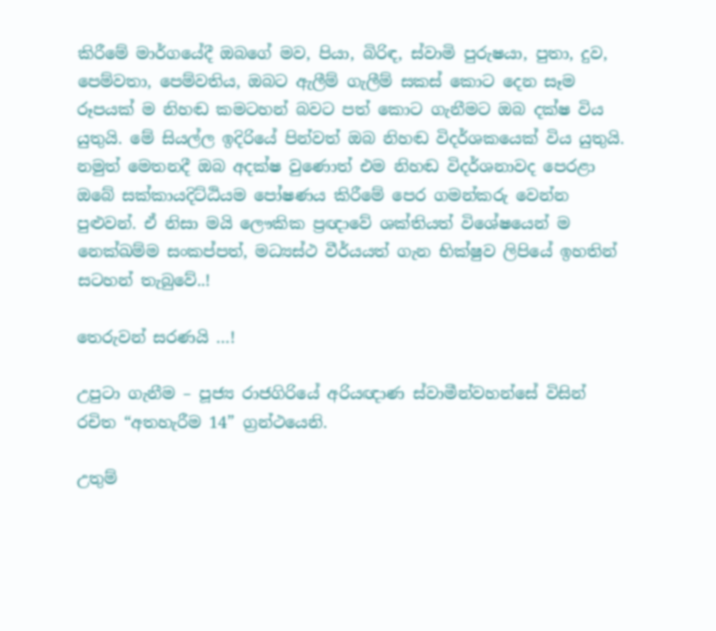කිරීමේ මාර්ගයේදී ඔබගේ මව, පියා, බිරිඳ, ස්වාමි පුරුෂයා, පුතා, දුව, පෙම්වතා, පෙම්වතිය, ඔබට ඇලීම් ගැලීම් සකස් කොට දෙන සෑම රූපයක් ම නිහඬ කමටහන් බවට පත් කොට ගැනීමට ඔබ දක්ෂ විය යුතුයි. මේ සියල්ල ඉදිරියේ පින්වත් ඔබ නිහඬ විදර්ශකයෙක් විය යුතුයි. නමුත් මෙතනදී ඔබ අදක්ෂ වුණොත් එම නිහඬ විදර්ශනාවද පෙරළා ඔබේ සක්කායදිට්ඨියම පෝෂණය කිරීමේ පෙර ගමන්කරු වෙන්න පුළුවන්. ඒ නිසා මයි ලෞකික ප්‍රඥාවේ ශක්තියත් විශේෂයෙන් ම නෙක්ඛම්ම සංකප්පත්, මධ්‍යස්ථ වීර්යයත් ගැන භික්ෂුව ලිපියේ ඉහතින් සටහන් තැබුවේ..!

තෙරුවන් සරණයි …!

උපුටා ගැනීම – පූජ්‍ය රාජගිරියේ අරියඥාණ ස්වාමීන්වහන්සේ විසින් රචිත “අතහැරීම 14” ග්‍රන්ථයෙනි.

උතුම්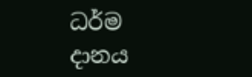ධර්ම දානය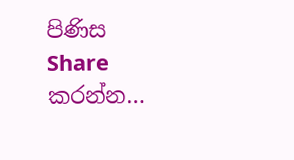පිණිස Share කරන්න…